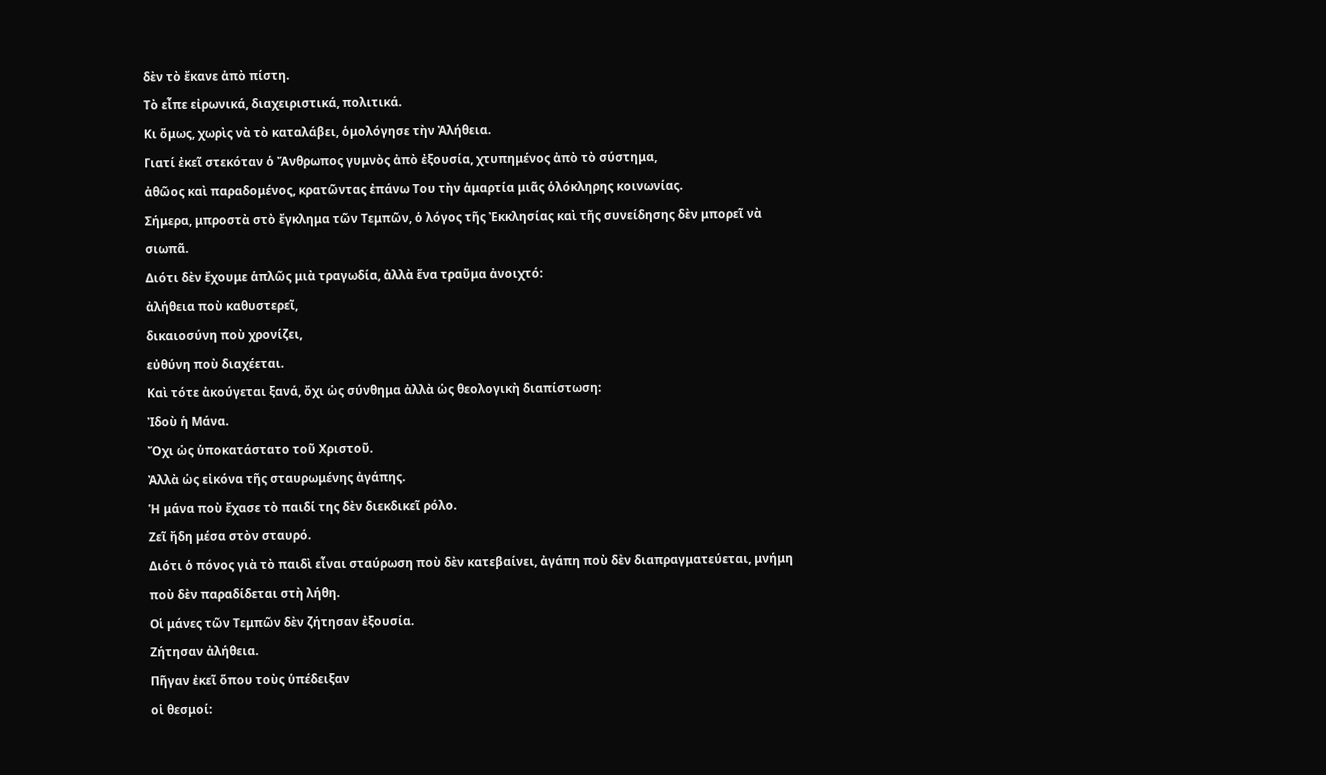δὲν τὸ ἔκανε ἀπὸ πίστη.
Τὸ εἶπε εἰρωνικά, διαχειριστικά, πολιτικά.
Κι ὅμως, χωρὶς νὰ τὸ καταλάβει, ὁμολόγησε τὴν Ἀλήθεια.
Γιατί ἐκεῖ στεκόταν ὁ Ἄνθρωπος γυμνὸς ἀπὸ ἐξουσία, χτυπημένος ἀπὸ τὸ σύστημα,
ἀθῶος καὶ παραδομένος, κρατῶντας ἐπάνω Του τὴν ἁμαρτία μιᾶς ὁλόκληρης κοινωνίας.
Σήμερα, μπροστὰ στὸ ἔγκλημα τῶν Τεμπῶν, ὁ λόγος τῆς Ἐκκλησίας καὶ τῆς συνείδησης δὲν μπορεῖ νὰ σιωπᾶ.
Διότι δὲν ἔχουμε ἁπλῶς μιὰ τραγωδία, ἀλλὰ ἕνα τραῦμα ἀνοιχτό:
ἀλήθεια ποὺ καθυστερεῖ,
δικαιοσύνη ποὺ χρονίζει,
εὐθύνη ποὺ διαχέεται.
Καὶ τότε ἀκούγεται ξανά, ὄχι ὡς σύνθημα ἀλλὰ ὡς θεολογικὴ διαπίστωση:
Ἰδοὺ ἡ Μάνα.
Ὄχι ὡς ὑποκατάστατο τοῦ Χριστοῦ.
Ἀλλὰ ὡς εἰκόνα τῆς σταυρωμένης ἀγάπης.
Ἡ μάνα ποὺ ἔχασε τὸ παιδί της δὲν διεκδικεῖ ρόλο.
Ζεῖ ἤδη μέσα στὸν σταυρό.
Διότι ὁ πόνος γιὰ τὸ παιδὶ εἶναι σταύρωση ποὺ δὲν κατεβαίνει, ἀγάπη ποὺ δὲν διαπραγματεύεται, μνήμη ποὺ δὲν παραδίδεται στὴ λήθη.
Οἱ μάνες τῶν Τεμπῶν δὲν ζήτησαν ἐξουσία.
Ζήτησαν ἀλήθεια.
Πῆγαν ἐκεῖ ὅπου τοὺς ὑπέδειξαν
οἱ θεσμοί: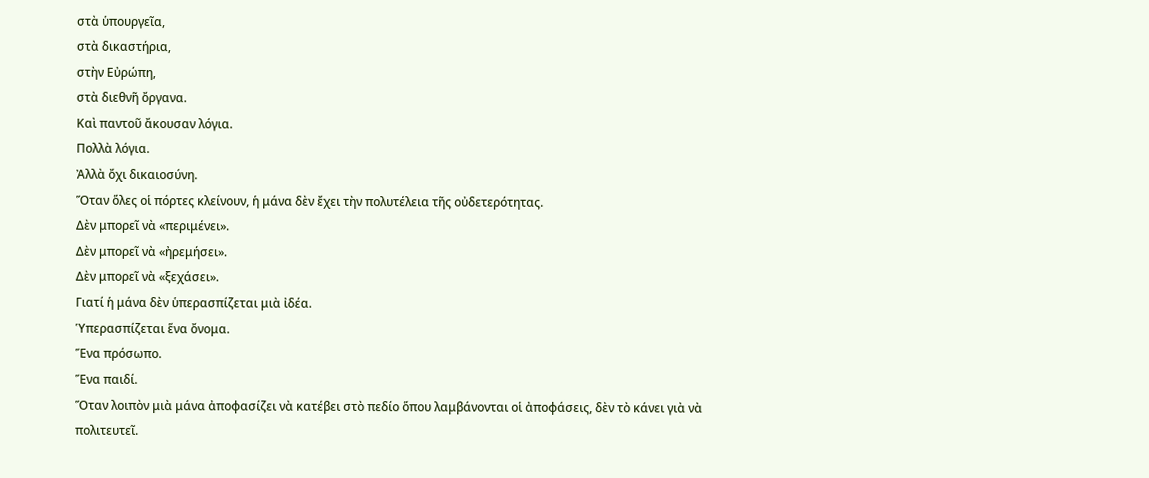στὰ ὑπουργεῖα,
στὰ δικαστήρια,
στὴν Εὐρώπη,
στὰ διεθνῆ ὄργανα.
Καὶ παντοῦ ἄκουσαν λόγια.
Πολλὰ λόγια.
Ἀλλὰ ὄχι δικαιοσύνη.
Ὅταν ὅλες οἱ πόρτες κλείνουν, ἡ μάνα δὲν ἔχει τὴν πολυτέλεια τῆς οὐδετερότητας.
Δὲν μπορεῖ νὰ «περιμένει».
Δὲν μπορεῖ νὰ «ἠρεμήσει».
Δὲν μπορεῖ νὰ «ξεχάσει».
Γιατί ἡ μάνα δὲν ὑπερασπίζεται μιὰ ἰδέα.
Ὑπερασπίζεται ἕνα ὄνομα.
Ἕνα πρόσωπο.
Ἕνα παιδί.
Ὅταν λοιπὸν μιὰ μάνα ἀποφασίζει νὰ κατέβει στὸ πεδίο ὅπου λαμβάνονται οἱ ἀποφάσεις, δὲν τὸ κάνει γιὰ νὰ πολιτευτεῖ.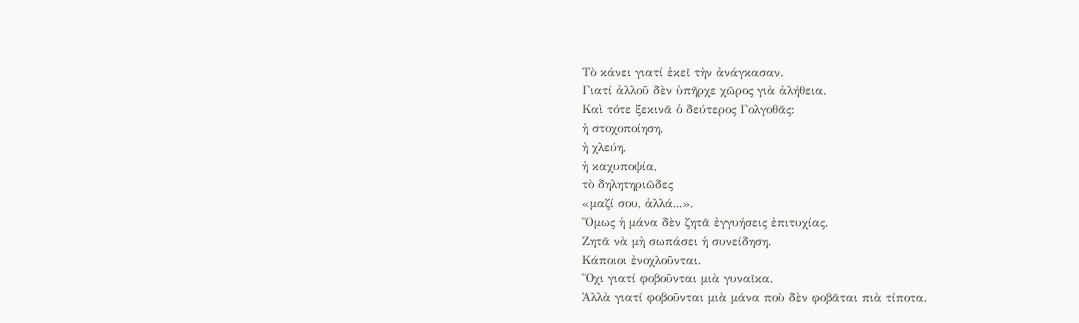Τὸ κάνει γιατί ἐκεῖ τὴν ἀνάγκασαν.
Γιατί ἀλλοῦ δὲν ὑπῆρχε χῶρος γιὰ ἀλήθεια.
Καὶ τότε ξεκινᾶ ὁ δεύτερος Γολγοθᾶς:
ἡ στοχοποίηση,
ἡ χλεύη,
ἡ καχυποψία,
τὸ δηλητηριῶδες
«μαζί σου, ἀλλά...».
Ὅμως ἡ μάνα δὲν ζητᾶ ἐγγυήσεις ἐπιτυχίας.
Ζητᾶ νὰ μὴ σωπάσει ἡ συνείδηση.
Κάποιοι ἐνοχλοῦνται.
Ὄχι γιατί φοβοῦνται μιὰ γυναῖκα.
Ἀλλὰ γιατί φοβοῦνται μιὰ μάνα ποὺ δὲν φοβᾶται πιὰ τίποτα.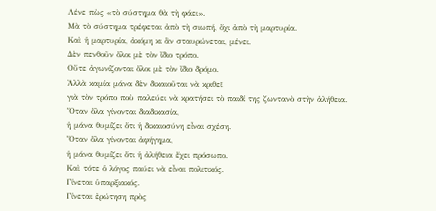Λένε πὼς «τὸ σύστημα θὰ τὴ φάει».
Μὰ τὸ σύστημα τρέφεται ἀπὸ τὴ σιωπή, ὄχι ἀπὸ τὴ μαρτυρία.
Καὶ ἡ μαρτυρία, ἀκόμη κι ἂν σταυρώνεται, μένει.
Δὲν πενθοῦν ὅλοι μὲ τὸν ἴδιο τρόπο.
Οὔτε ἀγωνίζονται ὅλοι μὲ τὸν ἴδιο δρόμο.
Ἀλλὰ καμία μάνα δὲν δικαιοῦται νὰ κριθεῖ
γιὰ τὸν τρόπο ποὺ παλεύει νὰ κρατήσει τὸ παιδί της ζωντανὸ στὴν ἀλήθεια.
Ὅταν ὅλα γίνονται διαδικασία,
ἡ μάνα θυμίζει ὅτι ἡ δικαιοσύνη εἶναι σχέση.
Ὅταν ὅλα γίνονται ἀφήγημα,
ἡ μάνα θυμίζει ὅτι ἡ ἀλήθεια ἔχει πρόσωπο.
Καὶ τότε ὁ λόγος παύει νὰ εἶναι πολιτικός.
Γίνεται ὑπαρξιακός.
Γίνεται ἐρώτηση πρὸς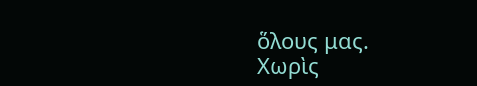ὅλους μας.
Χωρὶς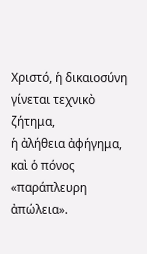Χριστό, ἡ δικαιοσύνη γίνεται τεχνικὸ ζήτημα,
ἡ ἀλήθεια ἀφήγημα,
καὶ ὁ πόνος «παράπλευρη ἀπώλεια».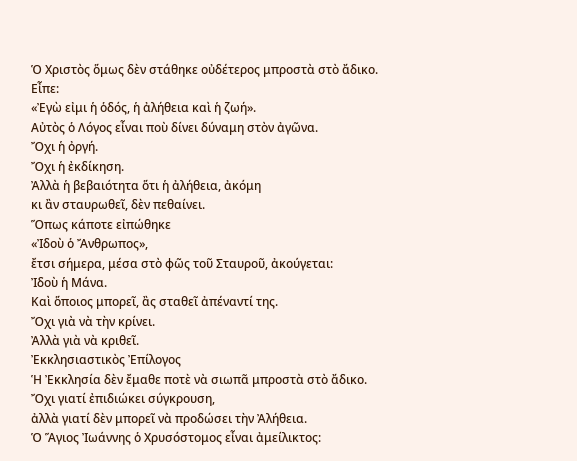Ὁ Χριστὸς ὅμως δὲν στάθηκε οὐδέτερος μπροστὰ στὸ ἄδικο.
Εἶπε:
«Ἐγὼ εἰμι ἡ ὁδός, ἡ ἀλήθεια καὶ ἡ ζωή».
Αὐτὸς ὁ Λόγος εἶναι ποὺ δίνει δύναμη στὸν ἀγῶνα.
Ὄχι ἡ ὀργή.
Ὄχι ἡ ἐκδίκηση.
Ἀλλὰ ἡ βεβαιότητα ὅτι ἡ ἀλήθεια, ἀκόμη
κι ἂν σταυρωθεῖ, δὲν πεθαίνει.
Ὅπως κάποτε εἰπώθηκε
«Ἰδοὺ ὁ Ἄνθρωπος»,
ἔτσι σήμερα, μέσα στὸ φῶς τοῦ Σταυροῦ, ἀκούγεται:
Ἰδοὺ ἡ Μάνα.
Καὶ ὅποιος μπορεῖ, ἂς σταθεῖ ἀπέναντί της.
Ὄχι γιὰ νὰ τὴν κρίνει.
Ἀλλὰ γιὰ νὰ κριθεῖ.
Ἐκκλησιαστικὸς Ἐπίλογος
Ἡ Ἐκκλησία δὲν ἔμαθε ποτὲ νὰ σιωπᾶ μπροστὰ στὸ ἄδικο.
Ὄχι γιατί ἐπιδιώκει σύγκρουση,
ἀλλὰ γιατί δὲν μπορεῖ νὰ προδώσει τὴν Ἀλήθεια.
Ὁ Ἅγιος Ἰωάννης ὁ Χρυσόστομος εἶναι ἀμείλικτος: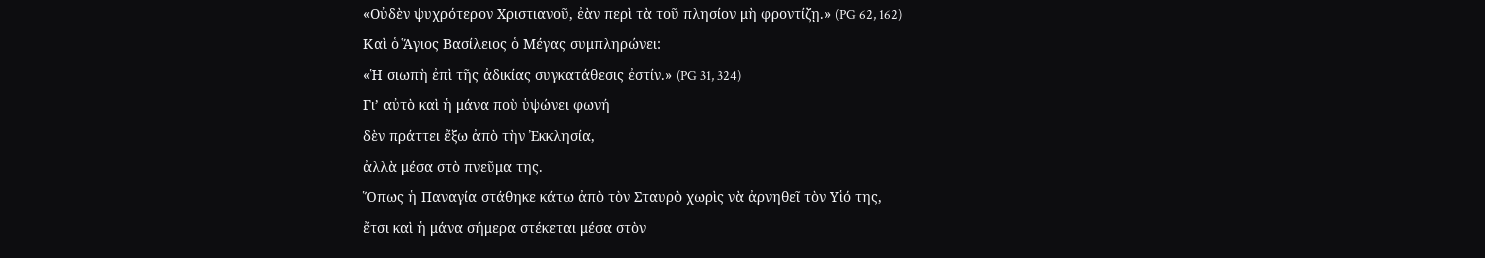«Οὐδὲν ψυχρότερον Χριστιανοῦ, ἐὰν περὶ τὰ τοῦ πλησίον μὴ φροντίζῃ.» (PG 62, 162)
Καὶ ὁ Ἅγιος Βασίλειος ὁ Μέγας συμπληρώνει:
«Ἡ σιωπὴ ἐπὶ τῆς ἀδικίας συγκατάθεσις ἐστίν.» (PG 31, 324)
Γι’ αὐτὸ καὶ ἡ μάνα ποὺ ὑψώνει φωνή
δὲν πράττει ἔξω ἀπὸ τὴν Ἐκκλησία,
ἀλλὰ μέσα στὸ πνεῦμα της.
Ὅπως ἡ Παναγία στάθηκε κάτω ἀπὸ τὸν Σταυρὸ χωρὶς νὰ ἀρνηθεῖ τὸν Υἱό της,
ἔτσι καὶ ἡ μάνα σήμερα στέκεται μέσα στὸν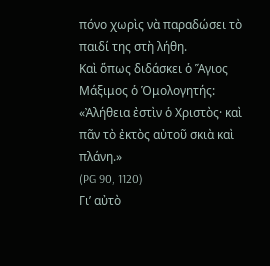πόνο χωρὶς νὰ παραδώσει τὸ παιδί της στὴ λήθη.
Καὶ ὅπως διδάσκει ὁ Ἅγιος Μάξιμος ὁ Ὁμολογητής:
«Ἀλήθεια ἐστὶν ὁ Χριστὸς· καὶ πᾶν τὸ ἐκτὸς αὐτοῦ σκιὰ καὶ πλάνη.»
(PG 90, 1120)
Γι’ αὐτὸ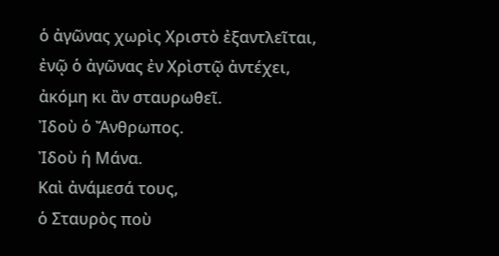ὁ ἀγῶνας χωρὶς Χριστὸ ἐξαντλεῖται,
ἐνῷ ὁ ἀγῶνας ἐν Χρὶστῷ ἀντέχει, ἀκόμη κι ἂν σταυρωθεῖ.
Ἰδοὺ ὁ Ἄνθρωπος.
Ἰδοὺ ἡ Μάνα.
Καὶ ἀνάμεσά τους,
ὁ Σταυρὸς ποὺ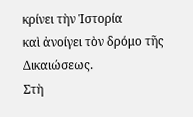κρίνει τὴν Ἱστορία
καὶ ἀνοίγει τὸν δρόμο τῆς Δικαιώσεως.
Στὴ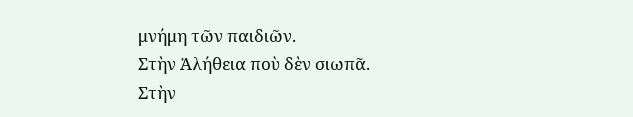μνήμη τῶν παιδιῶν.
Στὴν Ἀλήθεια ποὺ δὲν σιωπᾶ.
Στὴν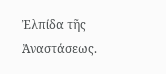Ἐλπίδα τῆς Ἀναστάσεως.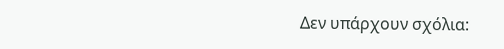Δεν υπάρχουν σχόλια: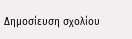Δημοσίευση σχολίου